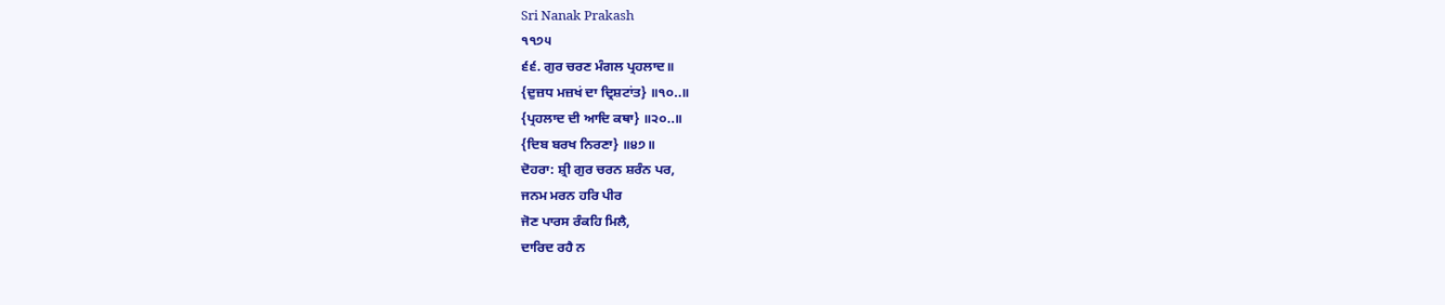Sri Nanak Prakash
੧੧੭੫
੬੬. ਗੁਰ ਚਰਣ ਮੰਗਲ ਪ੍ਰਹਲਾਦ॥
{ਦੁਜ਼ਧ ਮਜ਼ਖਂ ਦਾ ਦ੍ਰਿਸ਼ਟਾਂਤ} ॥੧੦..॥
{ਪ੍ਰਹਲਾਦ ਦੀ ਆਦਿ ਕਥਾ} ॥੨੦..॥
{ਦਿਬ ਬਰਖ ਨਿਰਣਾ} ॥੪੭॥
ਦੋਹਰਾ: ਸ਼੍ਰੀ ਗੁਰ ਚਰਨ ਸ਼ਰੰਨ ਪਰ,
ਜਨਮ ਮਰਨ ਹਰਿ ਪੀਰ
ਜੋਣ ਪਾਰਸ ਰੰਕਹਿ ਮਿਲੈ,
ਦਾਰਿਦ ਰਹੈ ਨ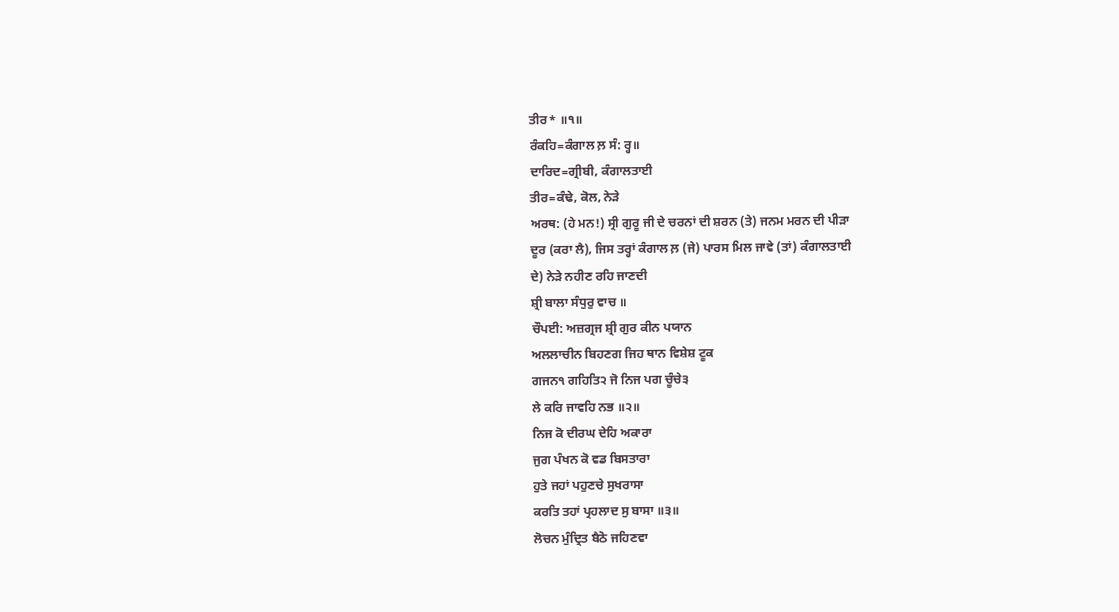ਤੀਰ* ॥੧॥
ਰੰਕਹਿ=ਕੰਗਾਲ ਲ਼ ਸੰ: ਰ੍ਹ॥
ਦਾਰਿਦ=ਗ੍ਰੀਬੀ, ਕੰਗਾਲਤਾਈ
ਤੀਰ=ਕੰਢੇ, ਕੋਲ, ਨੇੜੇ
ਅਰਥ: (ਹੇ ਮਨ!) ਸ੍ਰੀ ਗੁਰੂ ਜੀ ਦੇ ਚਰਨਾਂ ਦੀ ਸ਼ਰਨ (ਤੇ) ਜਨਮ ਮਰਨ ਦੀ ਪੀੜਾ
ਦੂਰ (ਕਰਾ ਲੈ), ਜਿਸ ਤਰ੍ਹਾਂ ਕੰਗਾਲ ਲ਼ (ਜੇ) ਪਾਰਸ ਮਿਲ ਜਾਵੇ (ਤਾਂ) ਕੰਗਾਲਤਾਈ
ਦੇ) ਨੇੜੇ ਨਹੀਣ ਰਹਿ ਜਾਣਦੀ
ਸ਼੍ਰੀ ਬਾਲਾ ਸੰਧੁਰੁ ਵਾਚ ॥
ਚੌਪਈ: ਅਜ਼ਗ੍ਰਜ ਸ਼੍ਰੀ ਗੁਰ ਕੀਨ ਪਯਾਨ
ਅਲਲਾਚੀਨ ਬਿਹਣਗ ਜਿਹ ਥਾਨ ਵਿਸ਼ੇਸ਼ ਟੂਕ
ਗਜਨ੧ ਗਹਿਤਿ੨ ਜੋ ਨਿਜ ਪਗ ਚੂੰਚੇ੩
ਲੇ ਕਰਿ ਜਾਵਹਿ ਨਭ ॥੨॥
ਨਿਜ ਕੋ ਦੀਰਘ ਦੇਹਿ ਅਕਾਰਾ
ਜੁਗ ਪੰਖਨ ਕੋ ਵਡ ਬਿਸਤਾਰਾ
ਹੁਤੇ ਜਹਾਂ ਪਹੁਣਚੇ ਸੁਖਰਾਸਾ
ਕਰਤਿ ਤਹਾਂ ਪ੍ਰਹਲਾਦ ਸੁ ਬਾਸਾ ॥੩॥
ਲੋਚਨ ਮੁੰਦ੍ਰਿਤ ਬੈਠੋ ਜਹਿਣਵਾ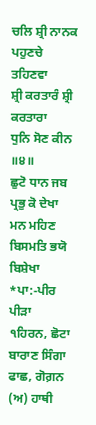ਚਲਿ ਸ਼੍ਰੀ ਨਾਨਕ ਪਹੁਣਚੇ ਤਹਿਣਵਾ
ਸ਼੍ਰੀ ਕਰਤਾਰੰ ਸ਼੍ਰੀ ਕਰਤਾਰਾ
ਧੁਨਿ ਸੋਣ ਕੀਨ ॥੪॥
ਛੁਟੋ ਧਾਨ ਜਬ ਪ੍ਰਭੁ ਕੋ ਦੇਖਾ
ਮਨ ਮਹਿਣ ਬਿਸਮਤਿ ਭਯੋ ਬਿਸ਼ੇਖਾ
*ਪਾ:-ਪੀਰ ਪੀੜਾ
੧ਹਿਰਨ, ਛੋਟਾ ਬਾਰਾਣ ਸਿੰਗਾ ਫਾਛ, ਗੋਗ਼ਨ (ਅ) ਹਾਥੀ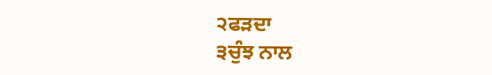੨ਫੜਦਾ
੩ਚੁੰਝ ਨਾਲ